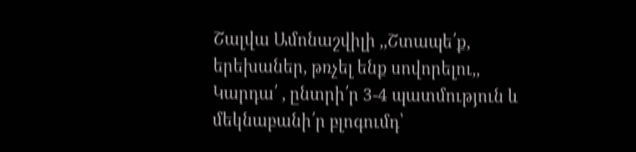Շալվա Ամոնաշվիլի ,,Շտապե՛ք, երեխաներ, թռչել ենք սովորելու,,
Կարդա՛ , ընտրի՛ր 3-4 պատմություն և մեկնաբանի՛ր բլոգումդ՝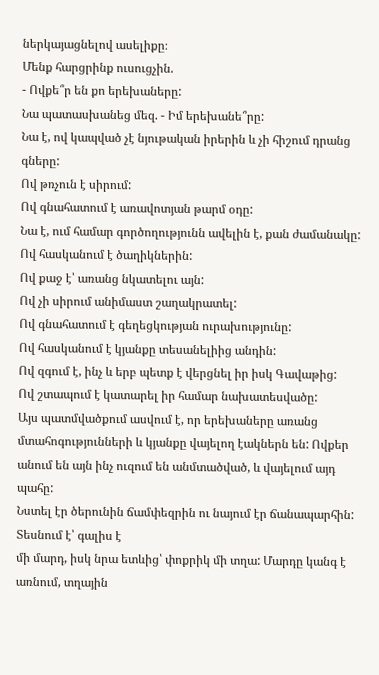ներկայացնելով ասելիքը։
Մենք հարցրինք ուսուցչին.
- Ովքե՞ր են քո երեխաները:
Նա պատասխանեց մեզ. - Իմ երեխանե՞րը:
Նա է, ով կապված չէ նյութական իրերին և չի հիշում դրանց գները:
Ով թռչուն է սիրում:
Ով գնահատում է առավոտյան թարմ օդը:
Նա է, ում համար գործողությունն ավելին է, քան ժամանակը:
Ով հասկանում է ծաղիկներին:
Ով քաջ է՝ առանց նկատելու այն:
Ով չի սիրում անիմաստ շաղակրատել:
Ով գնահատում է գեղեցկության ուրախությունը:
Ով հասկանում է կյանքը տեսանելիից անդին:
Ով զգում է, ինչ և երբ պետք է վերցնել իր իսկ Գավաթից:
Ով շտապում է կատարել իր համար նախատեսվածը:
Այս պատմվածքում ասվում է, որ երեխաները առանց մտահոգությունների և կյանքը վայելող էակներն են: Ովքեր անում են այն ինչ ուզում են անմտածված, և վայելում այդ պահը:
Նստել էր ծերունին ճամփեզրին ու նայում էր ճանապարհին: Տեսնում է՝ գալիս է
մի մարդ, իսկ նրա ետևից՝ փոքրիկ մի տղա: Մարդը կանգ է առնում, տղային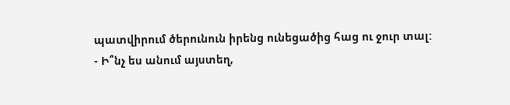պատվիրում ծերունուն իրենց ունեցածից հաց ու ջուր տալ:
- Ի՞նչ ես անում այստեղ,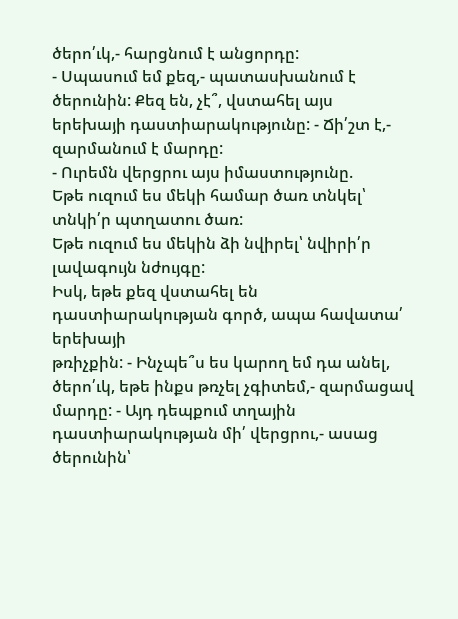ծերո՛ւկ,- հարցնում է անցորդը:
- Սպասում եմ քեզ,- պատասխանում է ծերունին: Քեզ են, չէ՞, վստահել այս
երեխայի դաստիարակությունը: - Ճի՛շտ է,- զարմանում է մարդը:
- Ուրեմն վերցրու այս իմաստությունը.
Եթե ուզում ես մեկի համար ծառ տնկել՝ տնկի՛ր պտղատու ծառ:
Եթե ուզում ես մեկին ձի նվիրել՝ նվիրի՛ր լավագույն նժույգը:
Իսկ, եթե քեզ վստահել են դաստիարակության գործ, ապա հավատա՛ երեխայի
թռիչքին: - Ինչպե՞ս ես կարող եմ դա անել, ծերո՛ւկ, եթե ինքս թռչել չգիտեմ,- զարմացավ
մարդը: - Այդ դեպքում տղային դաստիարակության մի՛ վերցրու,- ասաց ծերունին՝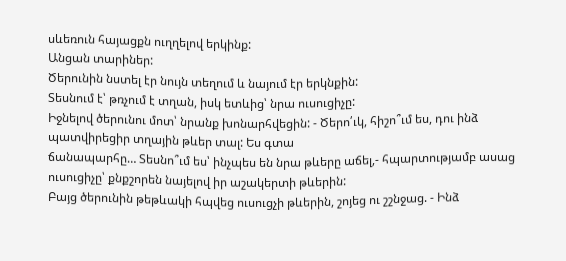սևեռուն հայացքն ուղղելով երկինք:
Անցան տարիներ:
Ծերունին նստել էր նույն տեղում և նայում էր երկնքին:
Տեսնում է՝ թռչում է տղան, իսկ ետևից՝ նրա ուսուցիչը:
Իջնելով ծերունու մոտ՝ նրանք խոնարհվեցին: - Ծերո՛ւկ, հիշո՞ւմ ես, դու ինձ պատվիրեցիր տղային թևեր տալ: Ես գտա
ճանապարհը… Տեսնո՞ւմ ես՝ ինչպես են նրա թևերը աճել,- հպարտությամբ ասաց
ուսուցիչը՝ քնքշորեն նայելով իր աշակերտի թևերին:
Բայց ծերունին թեթևակի հպվեց ուսուցչի թևերին, շոյեց ու շշնջաց. - Ինձ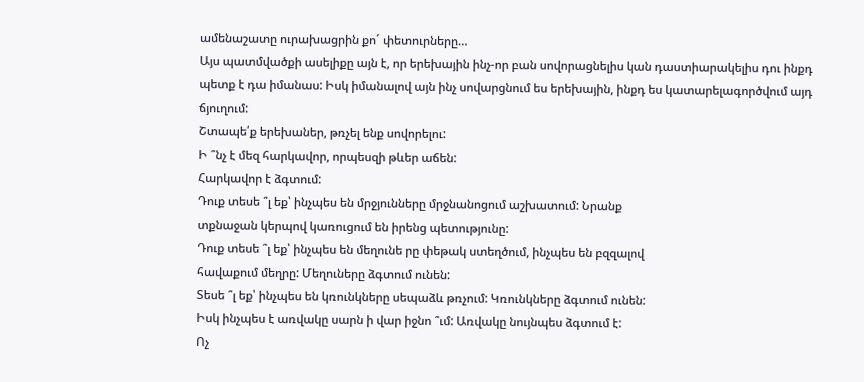ամենաշատը ուրախացրին քո´ փետուրները…
Այս պատմվածքի ասելիքը այն է, որ երեխային ինչ-որ բան սովորացնելիս կան դաստիարակելիս դու ինքդ պետք է դա իմանաս: Իսկ իմանալով այն ինչ սովարցնում ես երեխային, ինքդ ես կատարելագործվում այդ ճյուղում:
Շտապե՛ք երեխաներ, թռչել ենք սովորելու:
Ի ՞նչ է մեզ հարկավոր, որպեսզի թևեր աճեն:
Հարկավոր է ձգտում:
Դուք տեսե ՞լ եք՝ ինչպես են մրջյունները մրջնանոցում աշխատում: Նրանք
տքնաջան կերպով կառուցում են իրենց պետությունը:
Դուք տեսե ՞լ եք՝ ինչպես են մեղունե րը փեթակ ստեղծում, ինչպես են բզզալով
հավաքում մեղրը: Մեղուները ձգտում ունեն:
Տեսե ՞լ եք՝ ինչպես են կռունկները սեպաձև թռչում: Կռունկները ձգտում ունեն:
Իսկ ինչպես է առվակը սարն ի վար իջնո ՞ւմ: Առվակը նույնպես ձգտում է:
Ոչ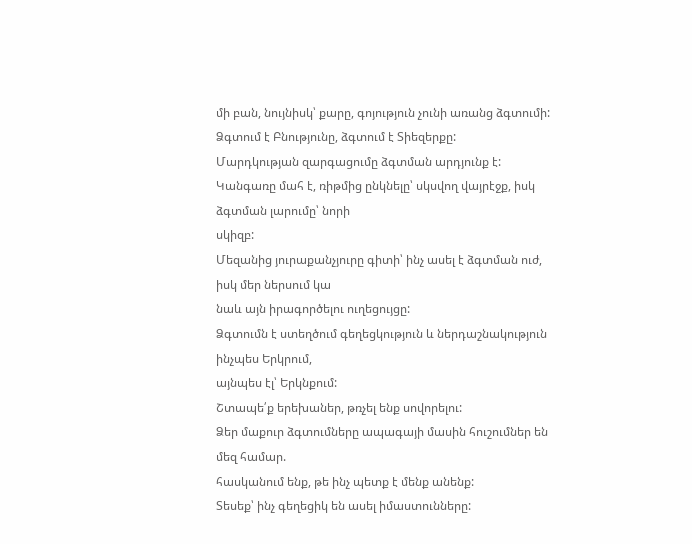մի բան, նույնիսկ՝ քարը, գոյություն չունի առանց ձգտումի:
Ձգտում է Բնությունը, ձգտում է Տիեզերքը:
Մարդկության զարգացումը ձգտման արդյունք է:
Կանգառը մահ է, ռիթմից ընկնելը՝ սկսվող վայրէջք, իսկ ձգտման լարումը՝ նորի
սկիզբ:
Մեզանից յուրաքանչյուրը գիտի՝ ինչ ասել է ձգտման ուժ, իսկ մեր ներսում կա
նաև այն իրագործելու ուղեցույցը:
Ձգտումն է ստեղծում գեղեցկություն և ներդաշնակություն ինչպես Երկրում,
այնպես էլ՝ Երկնքում:
Շտապե՛ք երեխաներ, թռչել ենք սովորելու:
Ձեր մաքուր ձգտումները ապագայի մասին հուշումներ են մեզ համար.
հասկանում ենք, թե ինչ պետք է մենք անենք:
Տեսեք՝ ինչ գեղեցիկ են ասել իմաստունները: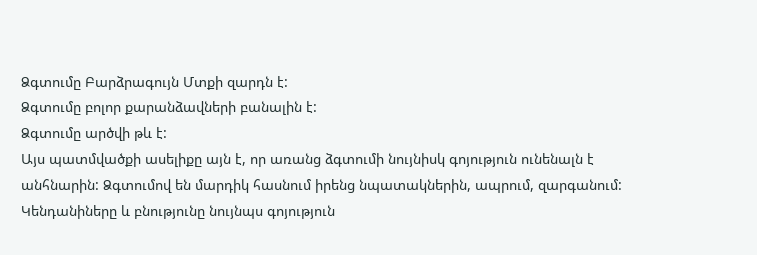Ձգտումը Բարձրագույն Մտքի զարդն է:
Ձգտումը բոլոր քարանձավների բանալին է:
Ձգտումը արծվի թև է:
Այս պատմվածքի ասելիքը այն է, որ առանց ձգտումի նույնիսկ գոյություն ունենալն է անհնարին: Ձգտումով են մարդիկ հասնում իրենց նպատակներին, ապրում, զարգանում: Կենդանիները և բնությունը նույնպս գոյություն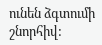ունեն ձգտումի շնորհիվ: